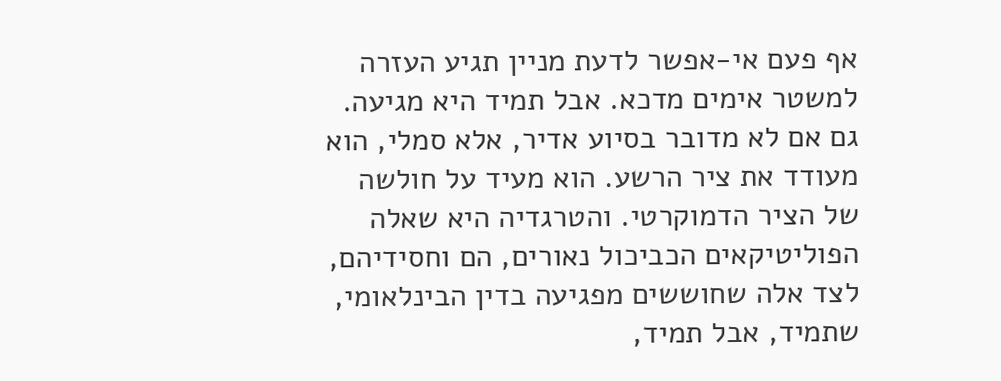אף פעם אי-אפשר לדעת מניין תגיע העזרה למשטר אימים מדכא. אבל תמיד היא מגיעה. גם אם לא מדובר בסיוע אדיר, אלא סמלי, הוא מעודד את ציר הרשע. הוא מעיד על חולשה של הציר הדמוקרטי. והטרגדיה היא שאלה הפוליטיקאים הכביכול נאורים, הם וחסידיהם, לצד אלה שחוששים מפגיעה בדין הבינלאומי, שתמיד, אבל תמיד,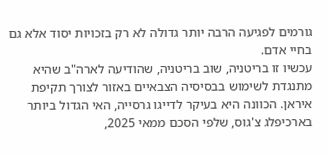גורמים לפגיעה הרבה יותר גדולה לא רק בזכויות יסוד אלא גם בחיי אדם.
עכשיו זו בריטניה, שוב בריטניה, שהודיעה לארה"ב שהיא מתנגדת לשימוש בבסיסיה הצבאיים באזור לצורך תקיפת איראן. הכוונה היא בעיקר לדייגו גרסייה, האי הגדול ביותר בארכיפלג צ'גוס, שלפי הסכם ממאי 2025,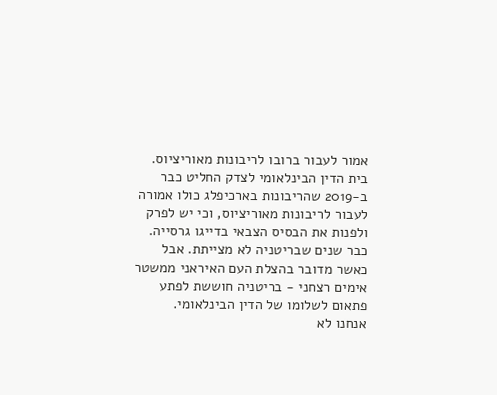אמור לעבור ברובו לריבונות מאוריציוס. בית הדין הבינלאומי לצדק החליט כבר ב-2019 שהריבונות בארכיפלג כולו אמורה לעבור לריבונות מאוריציוס, וכי יש לפרק ולפנות את הבסיס הצבאי בדייגו גרסייה. כבר שנים שבריטניה לא מצייתת. אבל כאשר מדובר בהצלת העם האיראני ממשטר אימים רצחני - בריטניה חוששת לפתע פתאום לשלומו של הדין הבינלאומי.
אנחנו לא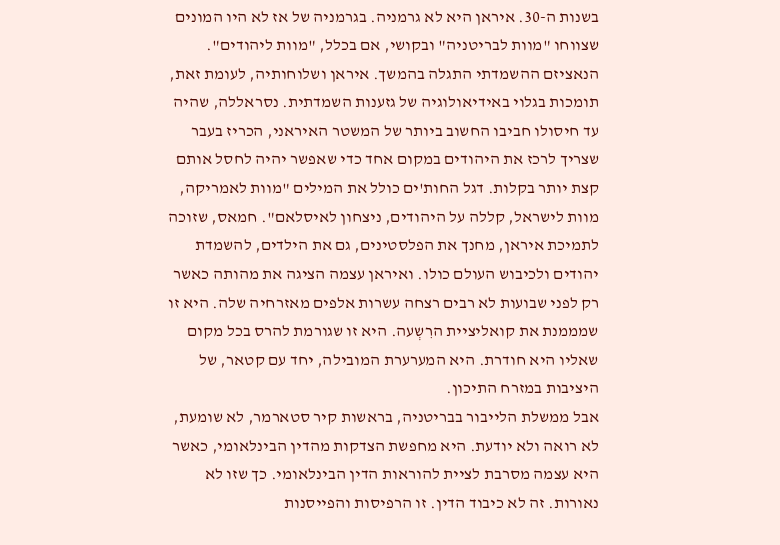בשנות ה-30. איראן היא לא גרמניה. בגרמניה של אז לא היו המונים שצווחו "מוות לבריטניה" ובקושי, אם בכלל, "מוות ליהודים". הנאציזם ההשמדתי התגלה בהמשך. איראן ושלוחותיה, לעומת זאת, תומכות בגלוי באידיאולוגיה של גזענות השמדתית. נסראללה, שהיה עד חיסולו חביבו החשוב ביותר של המשטר האיראני, הכריז בעבר שצריך לרכז את היהודים במקום אחד כדי שאפשר יהיה לחסל אותם קצת יותר בקלות. דגל החות'ים כולל את המילים "מוות לאמריקה, מוות לישראל, קללה על היהודים, ניצחון לאיסלאם". חמאס, שזוכה לתמיכת איראן, מחנך את הפלסטינים, גם את הילדים, להשמדת יהודים ולכיבוש העולם כולו. ואיראן עצמה הציגה את מהותה כאשר רק לפני שבועות לא רבים רצחה עשרות אלפים מאזרחיה שלה. היא זו שמממנת את קואליציית הרִשְעה. היא זו שגורמת להרס בכל מקום שאליו היא חודרת. היא המערערת המובילה, יחד עם קטאר, של היציבות במזרח התיכון.
אבל ממשלת הלייבור בבריטניה, בראשות קיר סטארמר, לא שומעת, לא רואה ולא יודעת. היא מחפשת הצדקות מהדין הבינלאומי, כאשר היא עצמה מסרבת לציית להוראות הדין הבינלאומי. כך שזו לא נאורות. זה לא כיבוד הדין. זו הרפיסות והפייסנות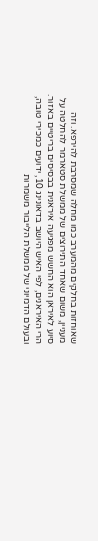שאוחזות בחלקים מהמערב כמו מחלה שמסרבת להירפא. וזה מעניין, משום שאחד התירוצים של ממשלת סטארמר להחלטה על סיוע לאיראן הוא החשש מפגיעה איראנית בבסיסים בריטיים באזור. הרי האיראנים, לפי האיש היושב בדאונינג 10, ידועים כמכירי טובה, ובעולם הדמיוני של ממשלת הלייבור משמרות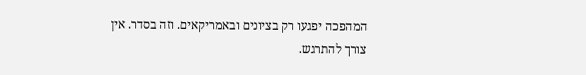המהפכה יפגעו רק בציונים ובאמריקאים. וזה בסדר. אין צורך להתרגש.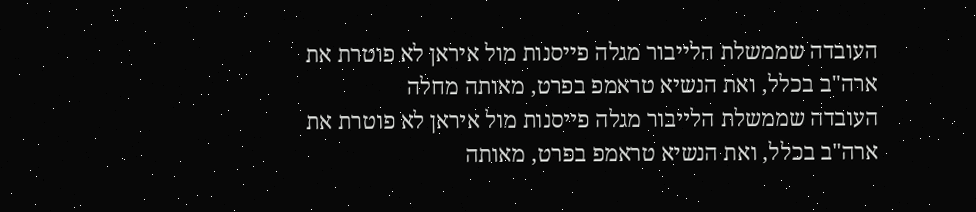העובדה שממשלת הלייבור מגלה פייסנות מול איראן לא פוטרת את ארה"ב בכלל, ואת הנשיא טראמפ בפרט, מאותה מחלה
העובדה שממשלת הלייבור מגלה פייסנות מול איראן לא פוטרת את ארה"ב בכלל, ואת הנשיא טראמפ בפרט, מאותה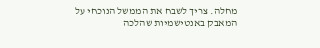מחלה. צריך לשבח את הממשל הנוכחי על המאבק באנטישמיות שהלכה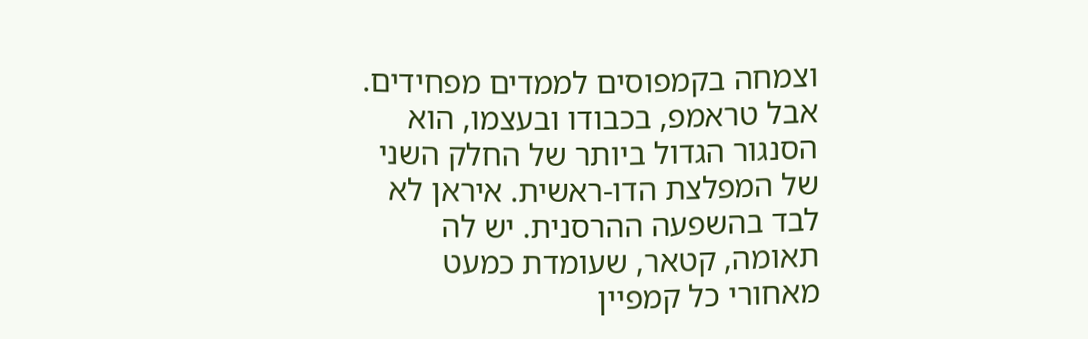וצמחה בקמפוסים לממדים מפחידים. אבל טראמפ, בכבודו ובעצמו, הוא הסנגור הגדול ביותר של החלק השני של המפלצת הדו-ראשית. איראן לא לבד בהשפעה ההרסנית. יש לה תאומה, קטאר, שעומדת כמעט מאחורי כל קמפיין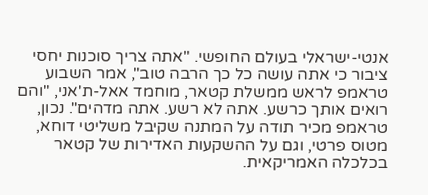אנטי-ישראלי בעולם החופשי. "אתה צריך סוכנות יחסי ציבור כי אתה עושה כל כך הרבה טוב", אמר השבוע טראמפ לראש ממשלת קטאר, מוחמד אאל-ת'אני, "והם רואים אותך כרשע. אתה לא רשע. אתה מדהים". נכון, טראמפ מכיר תודה על המתנה שקיבל משליטי דוחא, מטוס פרטי, וגם על ההשקעות האדירות של קטאר בכלכלה האמריקאית.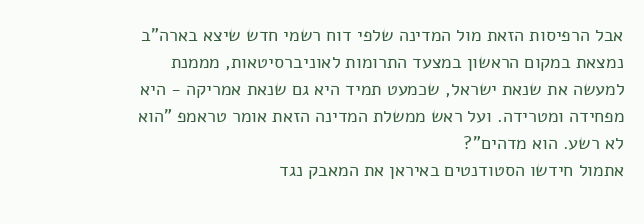אבל הרפיסות הזאת מול המדינה שלפי דוח רשמי חדש שיצא בארה"ב נמצאת במקום הראשון במצעד התרומות לאוניברסיטאות, מממנת למעשה את שנאת ישראל, שכמעט תמיד היא גם שנאת אמריקה - היא מפחידה ומטרידה. ועל ראש ממשלת המדינה הזאת אומר טראמפ "הוא לא רשע. הוא מדהים"?
אתמול חידשו הסטודנטים באיראן את המאבק נגד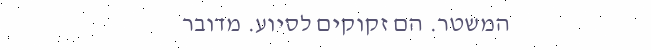המשטר. הם זקוקים לסיוע. מדובר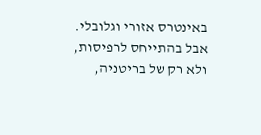באינטרס אזורי וגלובלי. אבל בהתייחס לרפיסות, ולא רק של בריטניה,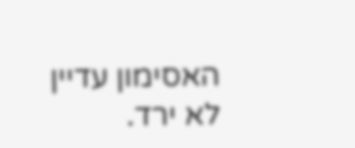האסימון עדיין לא ירד.